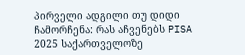პირველი ადგილი თუ დიდი ჩამორჩენა: რას აჩვენებს PISA 2025 საქართველოზე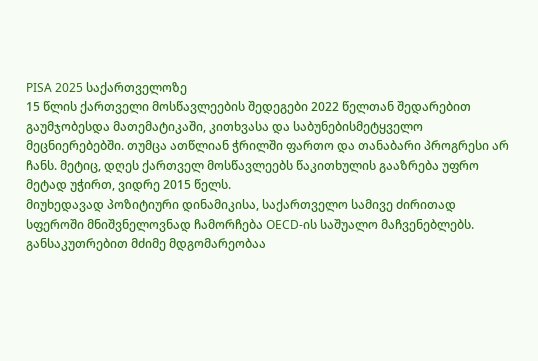PISA 2025 საქართველოზე
15 წლის ქართველი მოსწავლეების შედეგები 2022 წელთან შედარებით გაუმჯობესდა მათემატიკაში, კითხვასა და საბუნებისმეტყველო მეცნიერებებში. თუმცა ათწლიან ჭრილში ფართო და თანაბარი პროგრესი არ ჩანს. მეტიც, დღეს ქართველ მოსწავლეებს წაკითხულის გააზრება უფრო მეტად უჭირთ, ვიდრე 2015 წელს.
მიუხედავად პოზიტიური დინამიკისა, საქართველო სამივე ძირითად სფეროში მნიშვნელოვნად ჩამორჩება OECD-ის საშუალო მაჩვენებლებს. განსაკუთრებით მძიმე მდგომარეობაა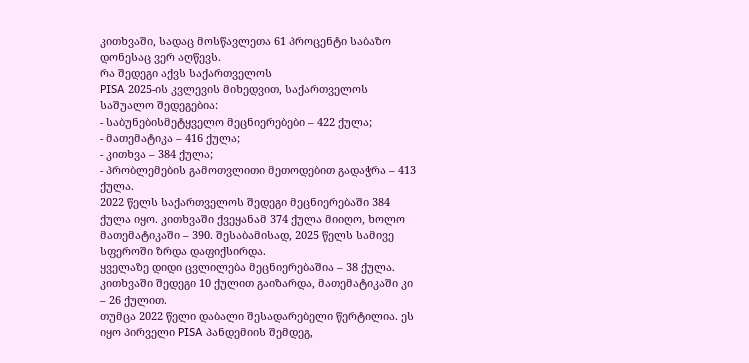კითხვაში, სადაც მოსწავლეთა 61 პროცენტი საბაზო დონესაც ვერ აღწევს.
რა შედეგი აქვს საქართველოს
PISA 2025-ის კვლევის მიხედვით, საქართველოს საშუალო შედეგებია:
- საბუნებისმეტყველო მეცნიერებები – 422 ქულა;
- მათემატიკა – 416 ქულა;
- კითხვა – 384 ქულა;
- პრობლემების გამოთვლითი მეთოდებით გადაჭრა – 413 ქულა.
2022 წელს საქართველოს შედეგი მეცნიერებაში 384 ქულა იყო. კითხვაში ქვეყანამ 374 ქულა მიიღო, ხოლო მათემატიკაში – 390. შესაბამისად, 2025 წელს სამივე სფეროში ზრდა დაფიქსირდა.
ყველაზე დიდი ცვლილება მეცნიერებაშია – 38 ქულა. კითხვაში შედეგი 10 ქულით გაიზარდა, მათემატიკაში კი – 26 ქულით.
თუმცა 2022 წელი დაბალი შესადარებელი წერტილია. ეს იყო პირველი PISA პანდემიის შემდეგ,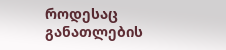როდესაც განათლების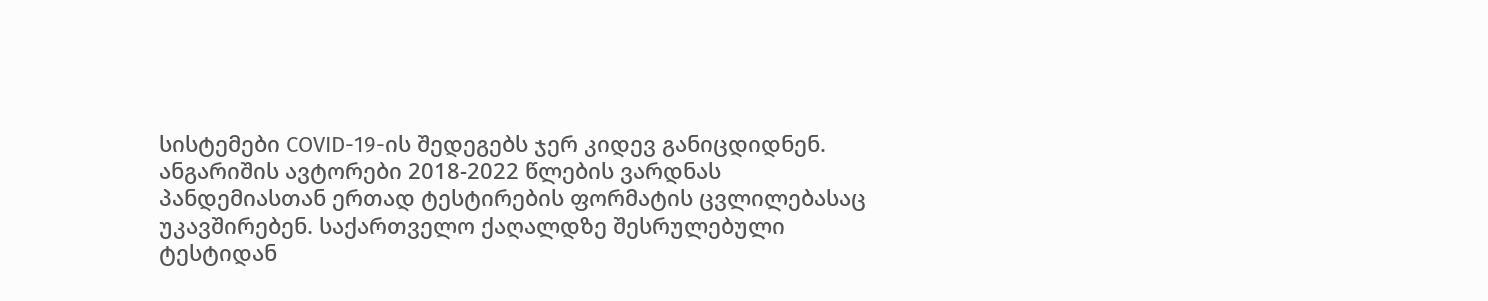სისტემები COVID-19-ის შედეგებს ჯერ კიდევ განიცდიდნენ.
ანგარიშის ავტორები 2018-2022 წლების ვარდნას პანდემიასთან ერთად ტესტირების ფორმატის ცვლილებასაც უკავშირებენ. საქართველო ქაღალდზე შესრულებული ტესტიდან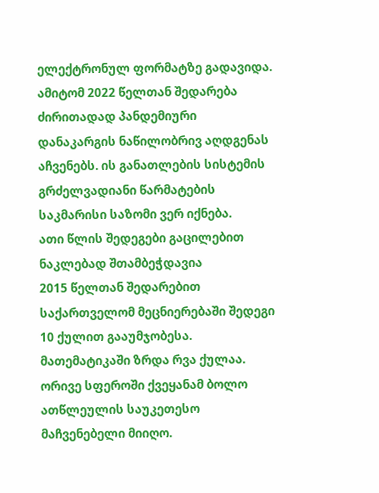ელექტრონულ ფორმატზე გადავიდა.
ამიტომ 2022 წელთან შედარება ძირითადად პანდემიური დანაკარგის ნაწილობრივ აღდგენას აჩვენებს. ის განათლების სისტემის გრძელვადიანი წარმატების საკმარისი საზომი ვერ იქნება.
ათი წლის შედეგები გაცილებით ნაკლებად შთამბეჭდავია
2015 წელთან შედარებით საქართველომ მეცნიერებაში შედეგი 10 ქულით გააუმჯობესა. მათემატიკაში ზრდა რვა ქულაა. ორივე სფეროში ქვეყანამ ბოლო ათწლეულის საუკეთესო მაჩვენებელი მიიღო.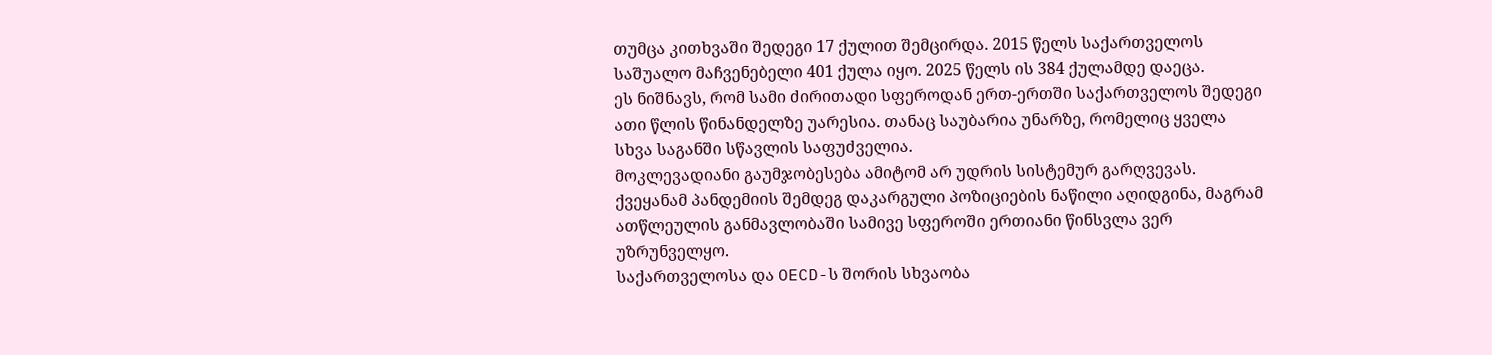თუმცა კითხვაში შედეგი 17 ქულით შემცირდა. 2015 წელს საქართველოს საშუალო მაჩვენებელი 401 ქულა იყო. 2025 წელს ის 384 ქულამდე დაეცა.
ეს ნიშნავს, რომ სამი ძირითადი სფეროდან ერთ-ერთში საქართველოს შედეგი ათი წლის წინანდელზე უარესია. თანაც საუბარია უნარზე, რომელიც ყველა სხვა საგანში სწავლის საფუძველია.
მოკლევადიანი გაუმჯობესება ამიტომ არ უდრის სისტემურ გარღვევას. ქვეყანამ პანდემიის შემდეგ დაკარგული პოზიციების ნაწილი აღიდგინა, მაგრამ ათწლეულის განმავლობაში სამივე სფეროში ერთიანი წინსვლა ვერ უზრუნველყო.
საქართველოსა და OECD-ს შორის სხვაობა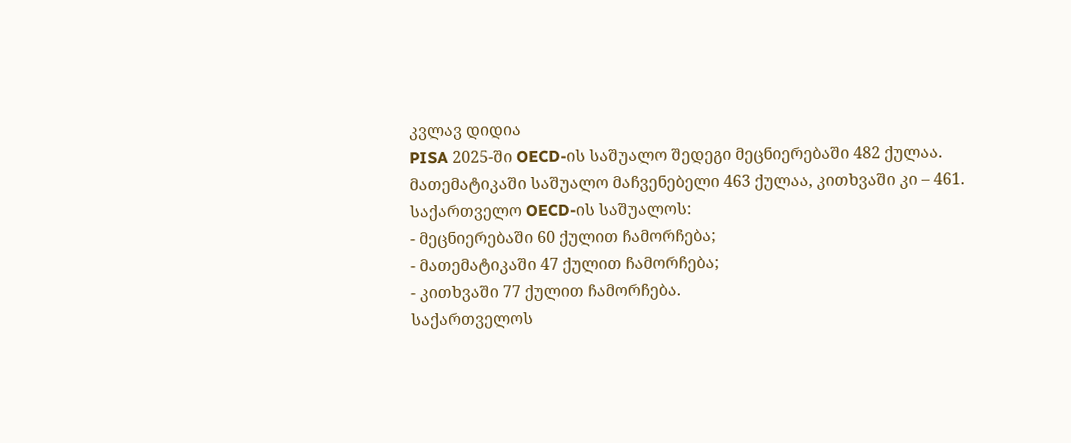კვლავ დიდია
PISA 2025-ში OECD-ის საშუალო შედეგი მეცნიერებაში 482 ქულაა. მათემატიკაში საშუალო მაჩვენებელი 463 ქულაა, კითხვაში კი – 461.
საქართველო OECD-ის საშუალოს:
- მეცნიერებაში 60 ქულით ჩამორჩება;
- მათემატიკაში 47 ქულით ჩამორჩება;
- კითხვაში 77 ქულით ჩამორჩება.
საქართველოს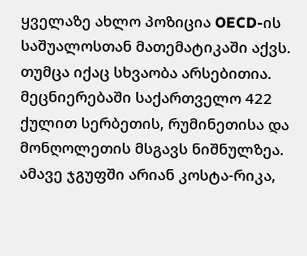ყველაზე ახლო პოზიცია OECD-ის საშუალოსთან მათემატიკაში აქვს. თუმცა იქაც სხვაობა არსებითია.
მეცნიერებაში საქართველო 422 ქულით სერბეთის, რუმინეთისა და მონღოლეთის მსგავს ნიშნულზეა. ამავე ჯგუფში არიან კოსტა-რიკა,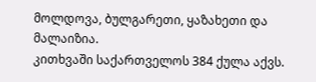მოლდოვა, ბულგარეთი, ყაზახეთი და მალაიზია.
კითხვაში საქართველოს 384 ქულა აქვს.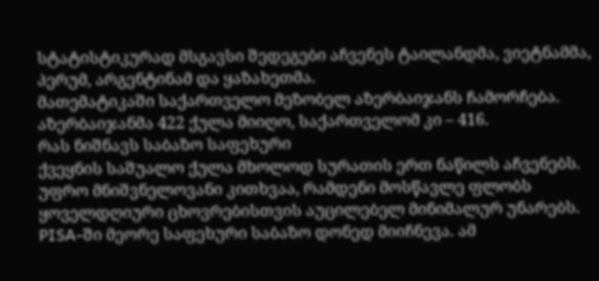სტატისტიკურად მსგავსი შედეგები აჩვენეს ტაილანდმა, ვიეტნამმა, პერუმ, არგენტინამ და ყაზახეთმა.
მათემატიკაში საქართველო მეზობელ აზერბაიჯანს ჩამორჩება. აზერბაიჯანმა 422 ქულა მიიღო, საქართველომ კი – 416.
რას ნიშნავს საბაზო საფეხური
ქვეყნის საშუალო ქულა მხოლოდ სურათის ერთ ნაწილს აჩვენებს. უფრო მნიშვნელოვანი კითხვაა, რამდენი მოსწავლე ფლობს ყოველდღიური ცხოვრებისთვის აუცილებელ მინიმალურ უნარებს.
PISA-ში მეორე საფეხური საბაზო დონედ მიიჩნევა. ამ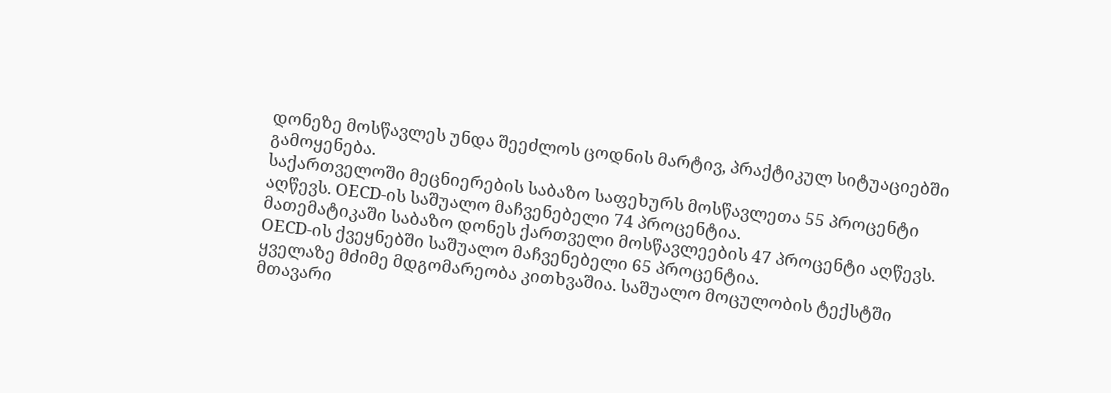დონეზე მოსწავლეს უნდა შეეძლოს ცოდნის მარტივ, პრაქტიკულ სიტუაციებში გამოყენება.
საქართველოში მეცნიერების საბაზო საფეხურს მოსწავლეთა 55 პროცენტი აღწევს. OECD-ის საშუალო მაჩვენებელი 74 პროცენტია.
მათემატიკაში საბაზო დონეს ქართველი მოსწავლეების 47 პროცენტი აღწევს. OECD-ის ქვეყნებში საშუალო მაჩვენებელი 65 პროცენტია.
ყველაზე მძიმე მდგომარეობა კითხვაშია. საშუალო მოცულობის ტექსტში მთავარი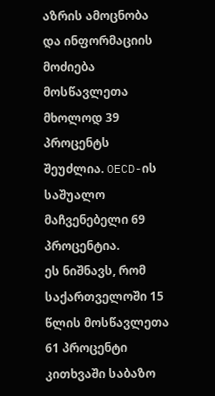აზრის ამოცნობა და ინფორმაციის მოძიება მოსწავლეთა მხოლოდ 39 პროცენტს შეუძლია. OECD-ის საშუალო მაჩვენებელი 69 პროცენტია.
ეს ნიშნავს, რომ საქართველოში 15 წლის მოსწავლეთა 61 პროცენტი კითხვაში საბაზო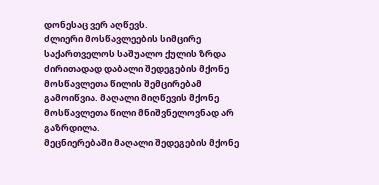დონესაც ვერ აღწევს.
ძლიერი მოსწავლეების სიმცირე
საქართველოს საშუალო ქულის ზრდა ძირითადად დაბალი შედეგების მქონე მოსწავლეთა წილის შემცირებამ გამოიწვია. მაღალი მიღწევის მქონე მოსწავლეთა წილი მნიშვნელოვნად არ გაზრდილა.
მეცნიერებაში მაღალი შედეგების მქონე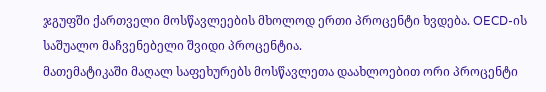ჯგუფში ქართველი მოსწავლეების მხოლოდ ერთი პროცენტი ხვდება. OECD-ის საშუალო მაჩვენებელი შვიდი პროცენტია.
მათემატიკაში მაღალ საფეხურებს მოსწავლეთა დაახლოებით ორი პროცენტი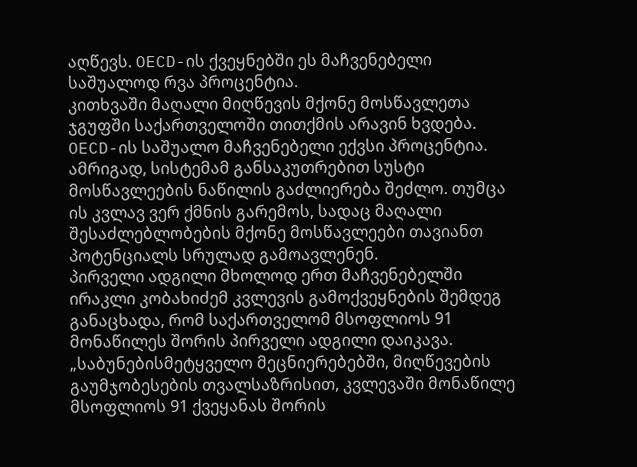აღწევს. OECD-ის ქვეყნებში ეს მაჩვენებელი საშუალოდ რვა პროცენტია.
კითხვაში მაღალი მიღწევის მქონე მოსწავლეთა ჯგუფში საქართველოში თითქმის არავინ ხვდება. OECD-ის საშუალო მაჩვენებელი ექვსი პროცენტია.
ამრიგად, სისტემამ განსაკუთრებით სუსტი მოსწავლეების ნაწილის გაძლიერება შეძლო. თუმცა ის კვლავ ვერ ქმნის გარემოს, სადაც მაღალი შესაძლებლობების მქონე მოსწავლეები თავიანთ პოტენციალს სრულად გამოავლენენ.
პირველი ადგილი მხოლოდ ერთ მაჩვენებელში
ირაკლი კობახიძემ კვლევის გამოქვეყნების შემდეგ განაცხადა, რომ საქართველომ მსოფლიოს 91 მონაწილეს შორის პირველი ადგილი დაიკავა.
„საბუნებისმეტყველო მეცნიერებებში, მიღწევების გაუმჯობესების თვალსაზრისით, კვლევაში მონაწილე მსოფლიოს 91 ქვეყანას შორის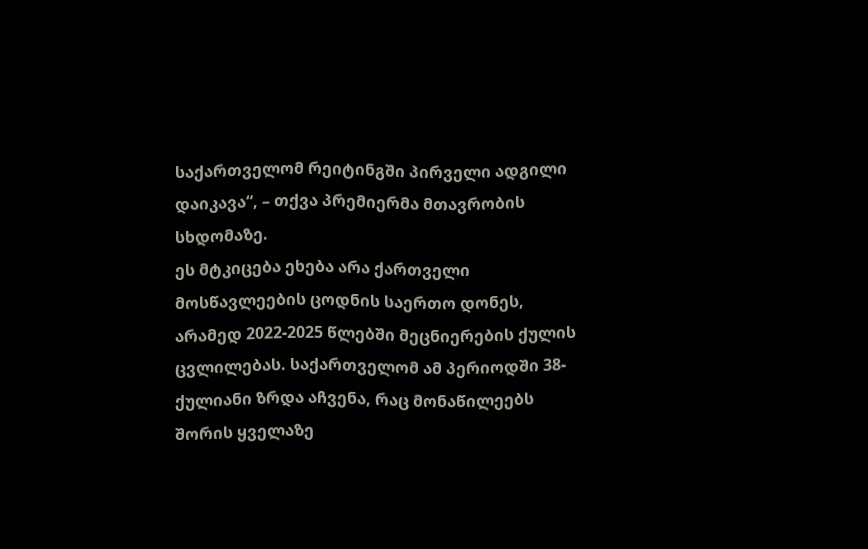საქართველომ რეიტინგში პირველი ადგილი დაიკავა“, – თქვა პრემიერმა მთავრობის სხდომაზე.
ეს მტკიცება ეხება არა ქართველი მოსწავლეების ცოდნის საერთო დონეს, არამედ 2022-2025 წლებში მეცნიერების ქულის ცვლილებას. საქართველომ ამ პერიოდში 38-ქულიანი ზრდა აჩვენა, რაც მონაწილეებს შორის ყველაზე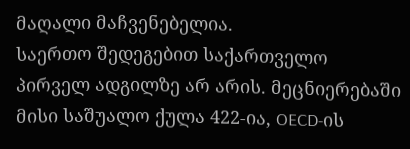მაღალი მაჩვენებელია.
საერთო შედეგებით საქართველო პირველ ადგილზე არ არის. მეცნიერებაში მისი საშუალო ქულა 422-ია, OECD-ის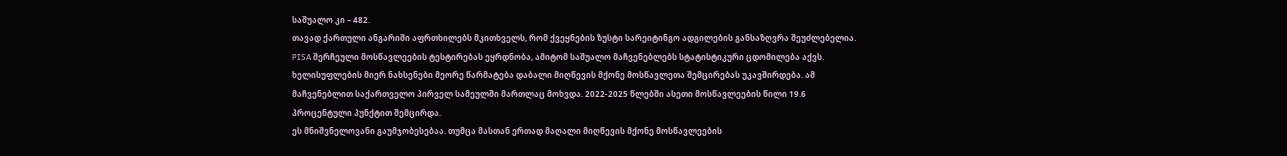საშუალო კი – 482.
თავად ქართული ანგარიში აფრთხილებს მკითხველს, რომ ქვეყნების ზუსტი სარეიტინგო ადგილების განსაზღვრა შეუძლებელია. PISA შერჩეული მოსწავლეების ტესტირებას ეყრდნობა, ამიტომ საშუალო მაჩვენებლებს სტატისტიკური ცდომილება აქვს.
ხელისუფლების მიერ ნახსენები მეორე წარმატება დაბალი მიღწევის მქონე მოსწავლეთა შემცირებას უკავშირდება. ამ მაჩვენებლით საქართველო პირველ სამეულში მართლაც მოხვდა. 2022-2025 წლებში ასეთი მოსწავლეების წილი 19.6 პროცენტული პუნქტით შემცირდა.
ეს მნიშვნელოვანი გაუმჯობესებაა. თუმცა მასთან ერთად მაღალი მიღწევის მქონე მოსწავლეების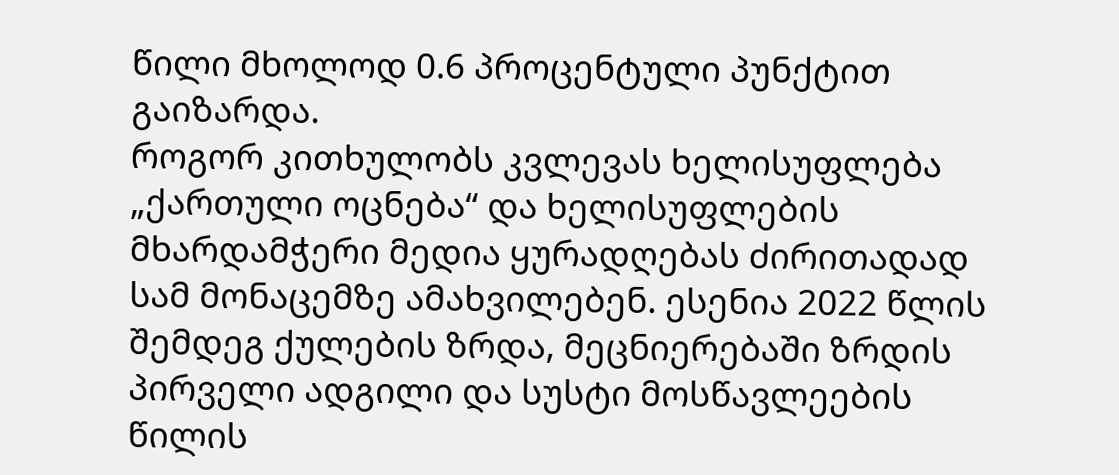წილი მხოლოდ 0.6 პროცენტული პუნქტით გაიზარდა.
როგორ კითხულობს კვლევას ხელისუფლება
„ქართული ოცნება“ და ხელისუფლების მხარდამჭერი მედია ყურადღებას ძირითადად სამ მონაცემზე ამახვილებენ. ესენია 2022 წლის შემდეგ ქულების ზრდა, მეცნიერებაში ზრდის პირველი ადგილი და სუსტი მოსწავლეების წილის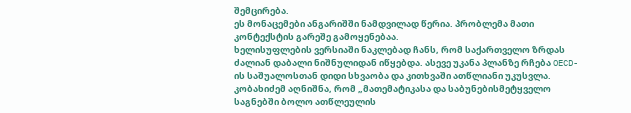შემცირება.
ეს მონაცემები ანგარიშში ნამდვილად წერია. პრობლემა მათი კონტექსტის გარეშე გამოყენებაა.
ხელისუფლების ვერსიაში ნაკლებად ჩანს, რომ საქართველო ზრდას ძალიან დაბალი ნიშნულიდან იწყებდა. ასევე უკანა პლანზე რჩება OECD-ის საშუალოსთან დიდი სხვაობა და კითხვაში ათწლიანი უკუსვლა.
კობახიძემ აღნიშნა, რომ „მათემატიკასა და საბუნებისმეტყველო საგნებში ბოლო ათწლეულის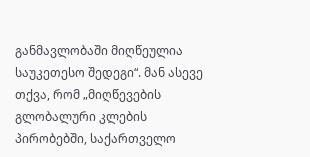განმავლობაში მიღწეულია საუკეთესო შედეგი“. მან ასევე თქვა, რომ „მიღწევების გლობალური კლების პირობებში, საქართველო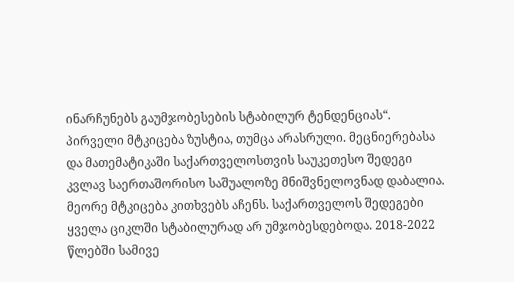ინარჩუნებს გაუმჯობესების სტაბილურ ტენდენციას“.
პირველი მტკიცება ზუსტია, თუმცა არასრული. მეცნიერებასა და მათემატიკაში საქართველოსთვის საუკეთესო შედეგი კვლავ საერთაშორისო საშუალოზე მნიშვნელოვნად დაბალია.
მეორე მტკიცება კითხვებს აჩენს. საქართველოს შედეგები ყველა ციკლში სტაბილურად არ უმჯობესდებოდა. 2018-2022 წლებში სამივე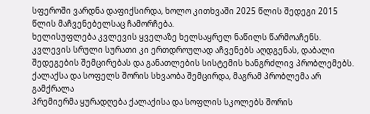სფეროში ვარდნა დაფიქსირდა, ხოლო კითხვაში 2025 წლის შედეგი 2015 წლის მაჩვენებელსაც ჩამორჩება.
ხელისუფლება კვლევის ყველაზე ხელსაყრელ ნაწილს წარმოაჩენს. კვლევის სრული სურათი კი ერთდროულად აჩვენებს აღდგენას, დაბალი შედეგების შემცირებას და განათლების სისტემის ხანგრძლივ პრობლემებს.
ქალაქსა და სოფელს შორის სხვაობა შემცირდა, მაგრამ პრობლემა არ გამქრალა
პრემიერმა ყურადღება ქალაქისა და სოფლის სკოლებს შორის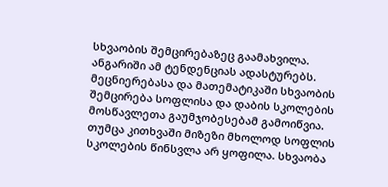სხვაობის შემცირებაზეც გაამახვილა.
ანგარიში ამ ტენდენციას ადასტურებს. მეცნიერებასა და მათემატიკაში სხვაობის შემცირება სოფლისა და დაბის სკოლების მოსწავლეთა გაუმჯობესებამ გამოიწვია.
თუმცა კითხვაში მიზეზი მხოლოდ სოფლის სკოლების წინსვლა არ ყოფილა. სხვაობა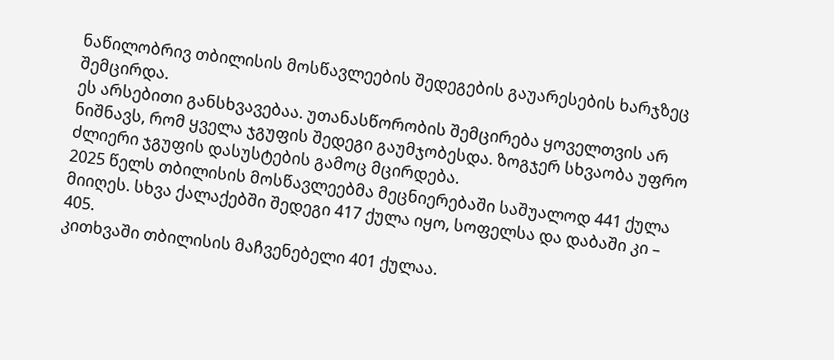ნაწილობრივ თბილისის მოსწავლეების შედეგების გაუარესების ხარჯზეც შემცირდა.
ეს არსებითი განსხვავებაა. უთანასწორობის შემცირება ყოველთვის არ ნიშნავს, რომ ყველა ჯგუფის შედეგი გაუმჯობესდა. ზოგჯერ სხვაობა უფრო ძლიერი ჯგუფის დასუსტების გამოც მცირდება.
2025 წელს თბილისის მოსწავლეებმა მეცნიერებაში საშუალოდ 441 ქულა მიიღეს. სხვა ქალაქებში შედეგი 417 ქულა იყო, სოფელსა და დაბაში კი – 405.
კითხვაში თბილისის მაჩვენებელი 401 ქულაა.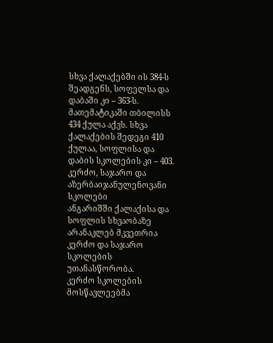სხვა ქალაქებში ის 384-ს შეადგენს, სოფელსა და დაბაში კი – 363-ს.
მათემატიკაში თბილისს 434 ქულა აქვს. სხვა ქალაქების შედეგი 410 ქულაა, სოფლისა და დაბის სკოლების კი – 403.
კერძო, საჯარო და აზერბაიჯანულენოვანი სკოლები
ანგარიშში ქალაქისა და სოფლის სხვაობაზე არანაკლებ მკვეთრია კერძო და საჯარო სკოლების უთანასწორობა.
კერძო სკოლების მოსწავლეებმა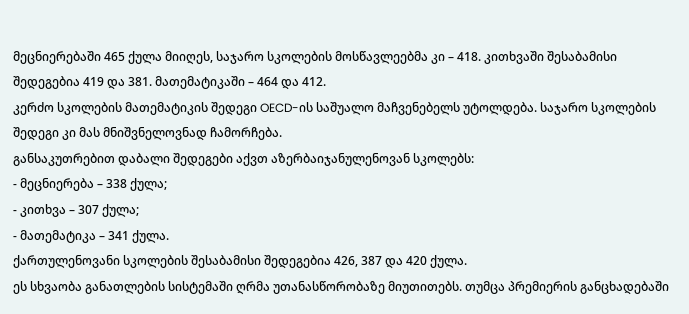მეცნიერებაში 465 ქულა მიიღეს, საჯარო სკოლების მოსწავლეებმა კი – 418. კითხვაში შესაბამისი შედეგებია 419 და 381. მათემატიკაში – 464 და 412.
კერძო სკოლების მათემატიკის შედეგი OECD-ის საშუალო მაჩვენებელს უტოლდება. საჯარო სკოლების შედეგი კი მას მნიშვნელოვნად ჩამორჩება.
განსაკუთრებით დაბალი შედეგები აქვთ აზერბაიჯანულენოვან სკოლებს:
- მეცნიერება – 338 ქულა;
- კითხვა – 307 ქულა;
- მათემატიკა – 341 ქულა.
ქართულენოვანი სკოლების შესაბამისი შედეგებია 426, 387 და 420 ქულა.
ეს სხვაობა განათლების სისტემაში ღრმა უთანასწორობაზე მიუთითებს. თუმცა პრემიერის განცხადებაში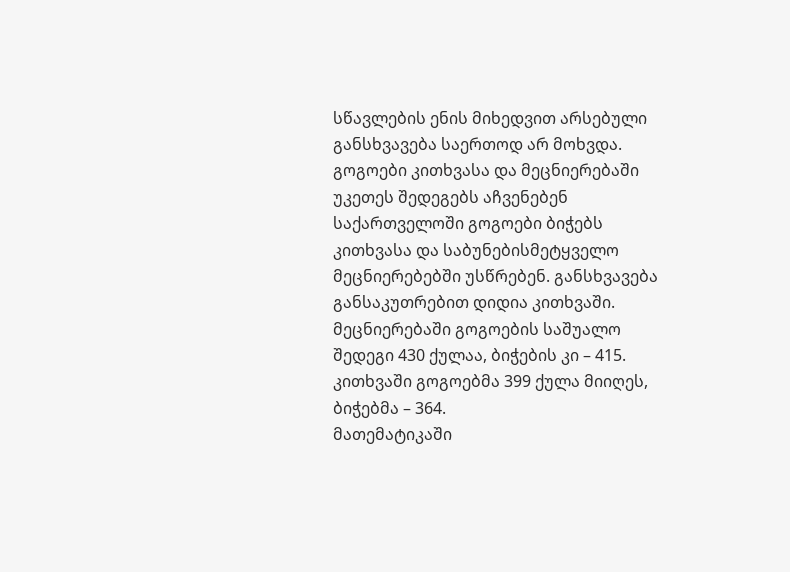სწავლების ენის მიხედვით არსებული განსხვავება საერთოდ არ მოხვდა.
გოგოები კითხვასა და მეცნიერებაში უკეთეს შედეგებს აჩვენებენ
საქართველოში გოგოები ბიჭებს კითხვასა და საბუნებისმეტყველო მეცნიერებებში უსწრებენ. განსხვავება განსაკუთრებით დიდია კითხვაში.
მეცნიერებაში გოგოების საშუალო შედეგი 430 ქულაა, ბიჭების კი – 415. კითხვაში გოგოებმა 399 ქულა მიიღეს, ბიჭებმა – 364.
მათემატიკაში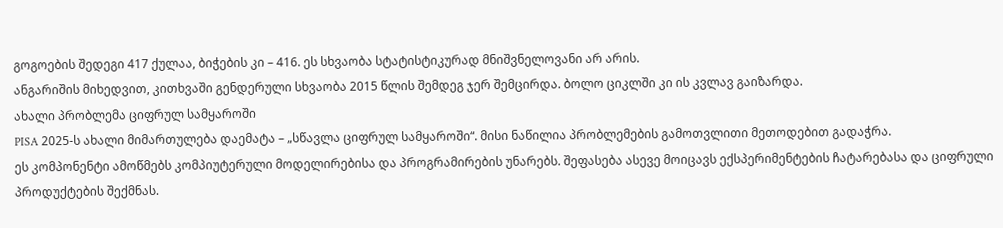გოგოების შედეგი 417 ქულაა, ბიჭების კი – 416. ეს სხვაობა სტატისტიკურად მნიშვნელოვანი არ არის.
ანგარიშის მიხედვით, კითხვაში გენდერული სხვაობა 2015 წლის შემდეგ ჯერ შემცირდა. ბოლო ციკლში კი ის კვლავ გაიზარდა.
ახალი პრობლემა ციფრულ სამყაროში
PISA 2025-ს ახალი მიმართულება დაემატა – „სწავლა ციფრულ სამყაროში“. მისი ნაწილია პრობლემების გამოთვლითი მეთოდებით გადაჭრა.
ეს კომპონენტი ამოწმებს კომპიუტერული მოდელირებისა და პროგრამირების უნარებს. შეფასება ასევე მოიცავს ექსპერიმენტების ჩატარებასა და ციფრული პროდუქტების შექმნას.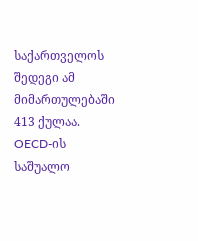საქართველოს შედეგი ამ მიმართულებაში 413 ქულაა. OECD-ის საშუალო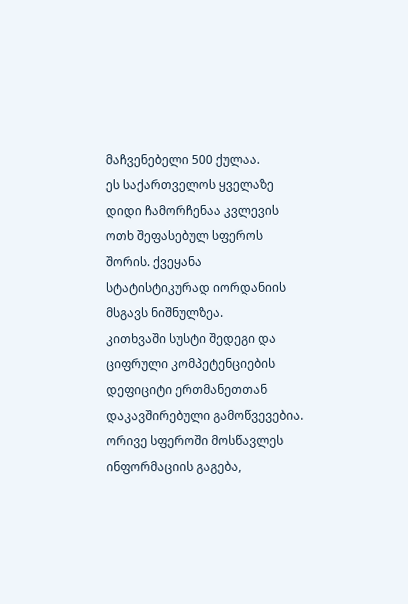მაჩვენებელი 500 ქულაა.
ეს საქართველოს ყველაზე დიდი ჩამორჩენაა კვლევის ოთხ შეფასებულ სფეროს შორის. ქვეყანა სტატისტიკურად იორდანიის მსგავს ნიშნულზეა.
კითხვაში სუსტი შედეგი და ციფრული კომპეტენციების დეფიციტი ერთმანეთთან დაკავშირებული გამოწვევებია. ორივე სფეროში მოსწავლეს ინფორმაციის გაგება,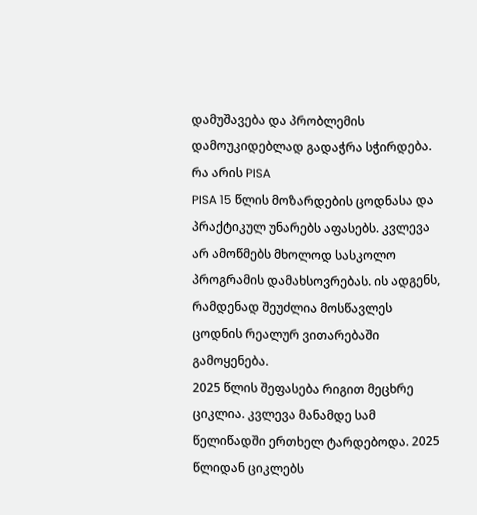დამუშავება და პრობლემის დამოუკიდებლად გადაჭრა სჭირდება.
რა არის PISA
PISA 15 წლის მოზარდების ცოდნასა და პრაქტიკულ უნარებს აფასებს. კვლევა არ ამოწმებს მხოლოდ სასკოლო პროგრამის დამახსოვრებას. ის ადგენს, რამდენად შეუძლია მოსწავლეს ცოდნის რეალურ ვითარებაში გამოყენება.
2025 წლის შეფასება რიგით მეცხრე ციკლია. კვლევა მანამდე სამ წელიწადში ერთხელ ტარდებოდა. 2025 წლიდან ციკლებს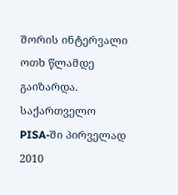შორის ინტერვალი ოთხ წლამდე გაიზარდა.
საქართველო PISA-ში პირველად 2010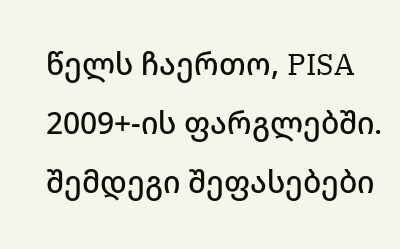წელს ჩაერთო, PISA 2009+-ის ფარგლებში. შემდეგი შეფასებები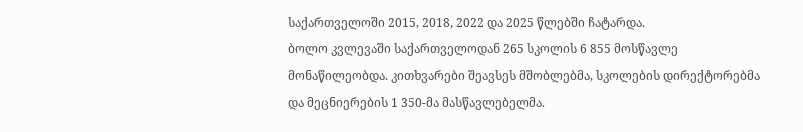საქართველოში 2015, 2018, 2022 და 2025 წლებში ჩატარდა.
ბოლო კვლევაში საქართველოდან 265 სკოლის 6 855 მოსწავლე მონაწილეობდა. კითხვარები შეავსეს მშობლებმა, სკოლების დირექტორებმა და მეცნიერების 1 350-მა მასწავლებელმა.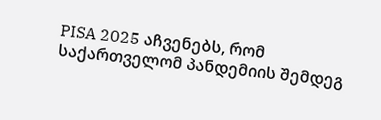PISA 2025 აჩვენებს, რომ საქართველომ პანდემიის შემდეგ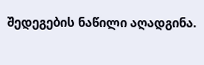შედეგების ნაწილი აღადგინა.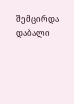შემცირდა დაბალი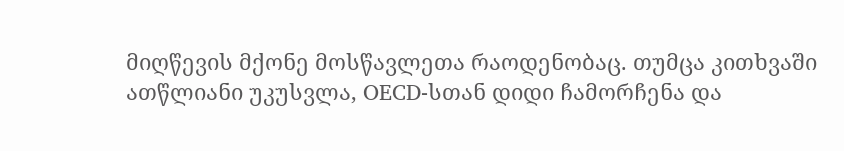მიღწევის მქონე მოსწავლეთა რაოდენობაც. თუმცა კითხვაში ათწლიანი უკუსვლა, OECD-სთან დიდი ჩამორჩენა და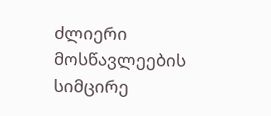ძლიერი მოსწავლეების სიმცირე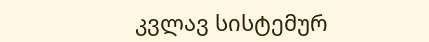კვლავ სისტემურ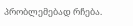პრობლემებად რჩება.